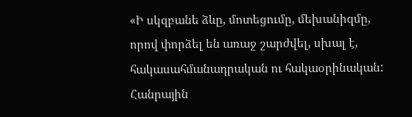«Ի սկզբանե ձևը, մոտեցումը, մեխանիզմը, որով փորձել են առաջ շարժվել, սխալ է, հակասահմանադրական ու հակաօրինական: Հանրային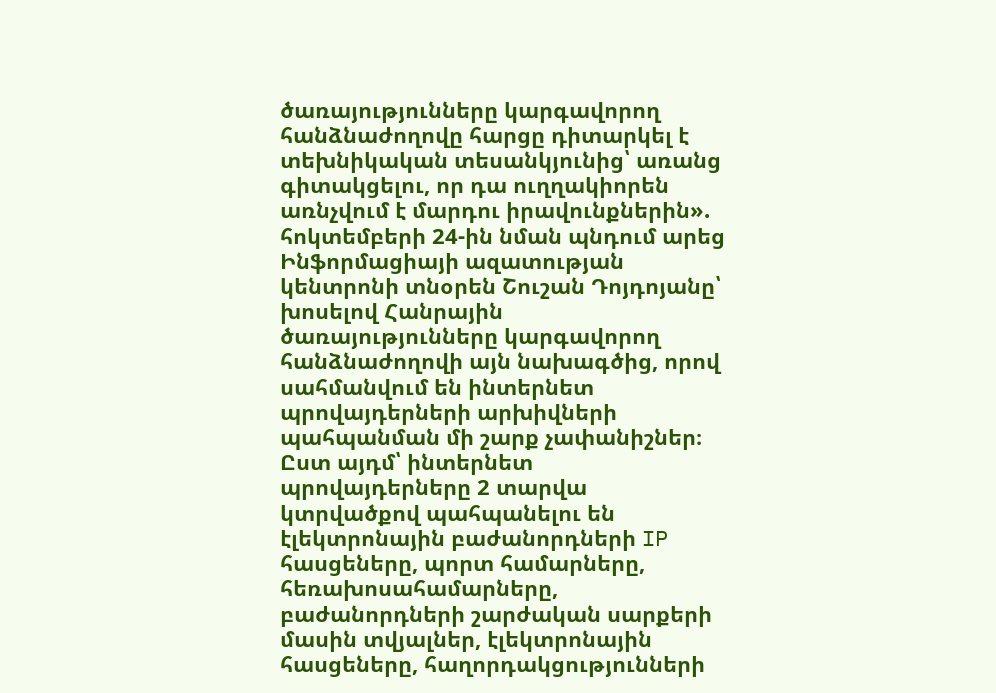ծառայությունները կարգավորող հանձնաժողովը հարցը դիտարկել է տեխնիկական տեսանկյունից՝ առանց գիտակցելու, որ դա ուղղակիորեն առնչվում է մարդու իրավունքներին». հոկտեմբերի 24-ին նման պնդում արեց Ինֆորմացիայի ազատության կենտրոնի տնօրեն Շուշան Դոյդոյանը՝ խոսելով Հանրային ծառայությունները կարգավորող հանձնաժողովի այն նախագծից, որով սահմանվում են ինտերնետ պրովայդերների արխիվների պահպանման մի շարք չափանիշներ։ Ըստ այդմ՝ ինտերնետ պրովայդերները 2 տարվա կտրվածքով պահպանելու են էլեկտրոնային բաժանորդների IP հասցեները, պորտ համարները, հեռախոսահամարները, բաժանորդների շարժական սարքերի մասին տվյալներ, էլեկտրոնային հասցեները, հաղորդակցությունների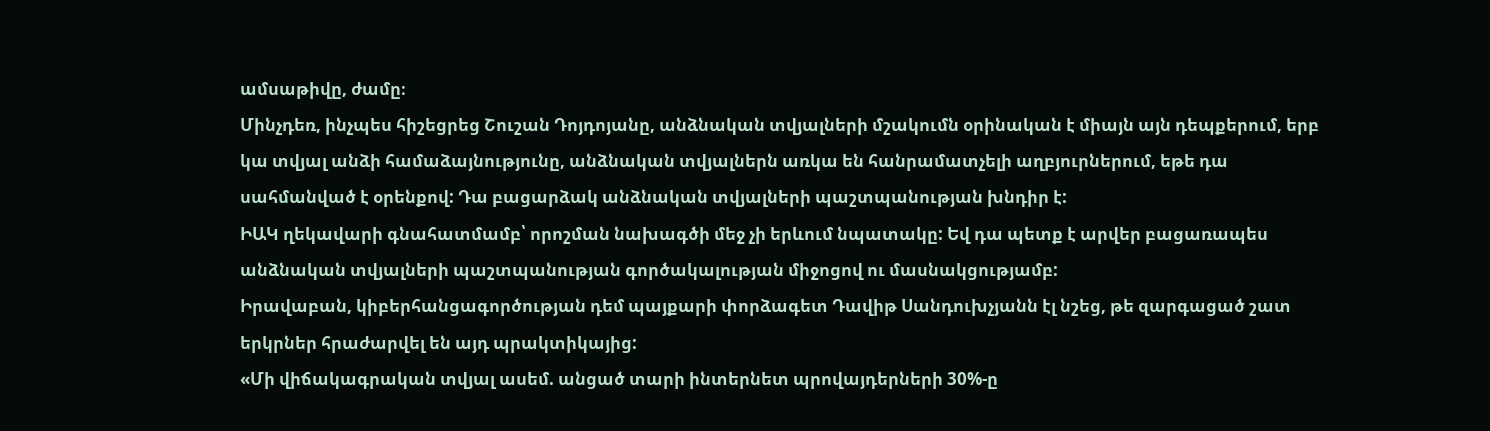ամսաթիվը, ժամը։
Մինչդեռ, ինչպես հիշեցրեց Շուշան Դոյդոյանը, անձնական տվյալների մշակումն օրինական է միայն այն դեպքերում, երբ կա տվյալ անձի համաձայնությունը, անձնական տվյալներն առկա են հանրամատչելի աղբյուրներում, եթե դա սահմանված է օրենքով: Դա բացարձակ անձնական տվյալների պաշտպանության խնդիր է:
ԻԱԿ ղեկավարի գնահատմամբ՝ որոշման նախագծի մեջ չի երևում նպատակը: Եվ դա պետք է արվեր բացառապես անձնական տվյալների պաշտպանության գործակալության միջոցով ու մասնակցությամբ:
Իրավաբան, կիբերհանցագործության դեմ պայքարի փորձագետ Դավիթ Սանդուխչյանն էլ նշեց, թե զարգացած շատ երկրներ հրաժարվել են այդ պրակտիկայից:
«Մի վիճակագրական տվյալ ասեմ. անցած տարի ինտերնետ պրովայդերների 30%-ը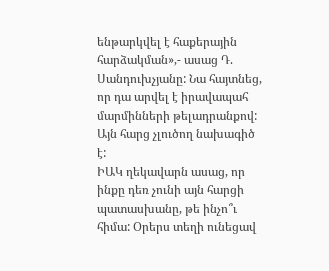ենթարկվել է հաքերային հարձակման»,- ասաց Դ. Սանդուխչյանը: Նա հայտնեց, որ դա արվել է իրավապահ մարմինների թելադրանքով: Այն հարց չլուծող նախագիծ է:
ԻԱԿ ղեկավարն ասաց, որ ինքը դեռ չունի այն հարցի պատասխանը, թե ինչո՞ւ հիմա: Օրերս տեղի ունեցավ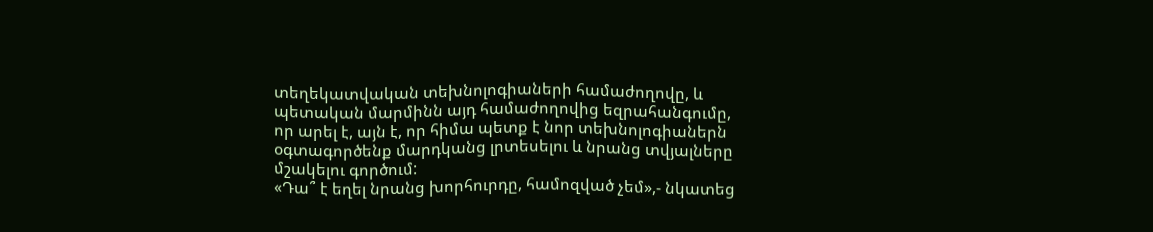տեղեկատվական տեխնոլոգիաների համաժողովը, և պետական մարմինն այդ համաժողովից եզրահանգումը, որ արել է, այն է, որ հիմա պետք է նոր տեխնոլոգիաներն օգտագործենք մարդկանց լրտեսելու և նրանց տվյալները մշակելու գործում:
«Դա՞ է եղել նրանց խորհուրդը, համոզված չեմ»,- նկատեց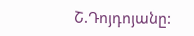Շ.Դոյդոյանը: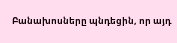Բանախոսները պնդեցին, որ այդ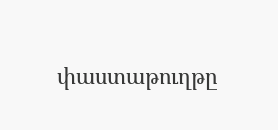փաստաթուղթը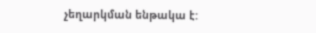չեղարկման ենթակա է: